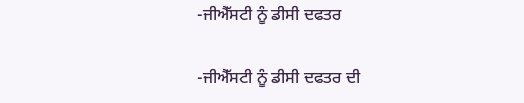-ਜੀਐੱਸਟੀ ਨੂੰ ਡੀਸੀ ਦਫਤਰ

-ਜੀਐੱਸਟੀ ਨੂੰ ਡੀਸੀ ਦਫਤਰ ਦੀ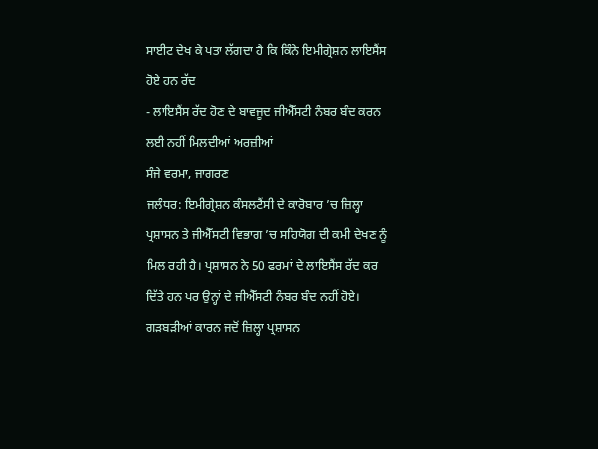ਸਾਈਟ ਦੇਖ ਕੇ ਪਤਾ ਲੱਗਦਾ ਹੈ ਕਿ ਕਿੰਨੇ ਇਮੀਗ੍ਰੇਸ਼ਨ ਲਾਇਸੈਂਸ ਹੋਏ ਹਨ ਰੱਦ
- ਲਾਇਸੈਂਸ ਰੱਦ ਹੋਣ ਦੇ ਬਾਵਜੂਦ ਜੀਐੱਸਟੀ ਨੰਬਰ ਬੰਦ ਕਰਨ ਲਈ ਨਹੀਂ ਮਿਲਦੀਆਂ ਅਰਜ਼ੀਆਂ
ਸੰਜੇ ਵਰਮਾ, ਜਾਗਰਣ
ਜਲੰਧਰ: ਇਮੀਗ੍ਰੇਸ਼ਨ ਕੰਸਲਟੈਂਸੀ ਦੇ ਕਾਰੋਬਾਰ ’ਚ ਜ਼ਿਲ੍ਹਾ ਪ੍ਰਸ਼ਾਸਨ ਤੇ ਜੀਐੱਸਟੀ ਵਿਭਾਗ ’ਚ ਸਹਿਯੋਗ ਦੀ ਕਮੀ ਦੇਖਣ ਨੂੰ ਮਿਲ ਰਹੀ ਹੈ। ਪ੍ਰਸ਼ਾਸਨ ਨੇ 50 ਫਰਮਾਂ ਦੇ ਲਾਇਸੈਂਸ ਰੱਦ ਕਰ ਦਿੱਤੇ ਹਨ ਪਰ ਉਨ੍ਹਾਂ ਦੇ ਜੀਐੱਸਟੀ ਨੰਬਰ ਬੰਦ ਨਹੀਂ ਹੋਏ। ਗੜਬੜੀਆਂ ਕਾਰਨ ਜਦੋਂ ਜ਼ਿਲ੍ਹਾ ਪ੍ਰਸ਼ਾਸਨ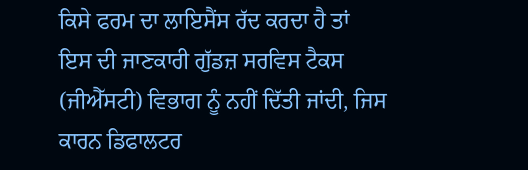ਕਿਸੇ ਫਰਮ ਦਾ ਲਾਇਸੈਂਸ ਰੱਦ ਕਰਦਾ ਹੈ ਤਾਂ ਇਸ ਦੀ ਜਾਣਕਾਰੀ ਗੁੱਡਜ਼ ਸਰਵਿਸ ਟੈਕਸ (ਜੀਐੱਸਟੀ) ਵਿਭਾਗ ਨੂੰ ਨਹੀਂ ਦਿੱਤੀ ਜਾਂਦੀ, ਜਿਸ ਕਾਰਨ ਡਿਫਾਲਟਰ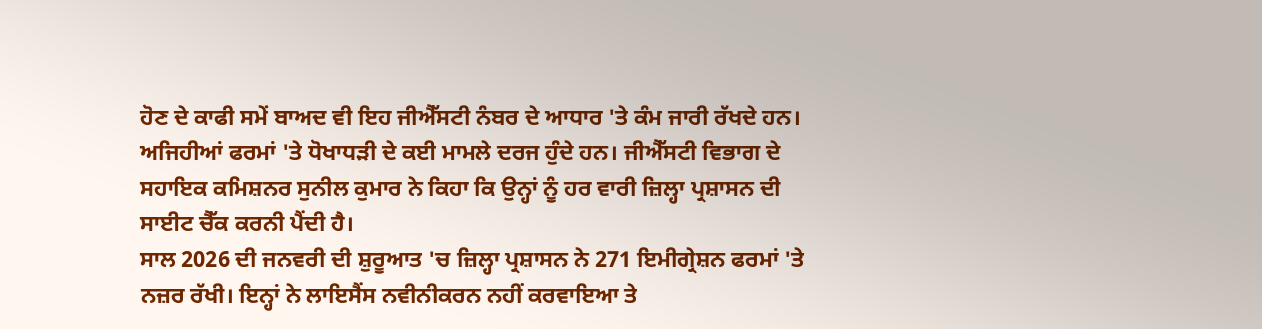ਹੋਣ ਦੇ ਕਾਫੀ ਸਮੇਂ ਬਾਅਦ ਵੀ ਇਹ ਜੀਐੱਸਟੀ ਨੰਬਰ ਦੇ ਆਧਾਰ 'ਤੇ ਕੰਮ ਜਾਰੀ ਰੱਖਦੇ ਹਨ। ਅਜਿਹੀਆਂ ਫਰਮਾਂ 'ਤੇ ਧੋਖਾਧੜੀ ਦੇ ਕਈ ਮਾਮਲੇ ਦਰਜ ਹੁੰਦੇ ਹਨ। ਜੀਐੱਸਟੀ ਵਿਭਾਗ ਦੇ ਸਹਾਇਕ ਕਮਿਸ਼ਨਰ ਸੁਨੀਲ ਕੁਮਾਰ ਨੇ ਕਿਹਾ ਕਿ ਉਨ੍ਹਾਂ ਨੂੰ ਹਰ ਵਾਰੀ ਜ਼ਿਲ੍ਹਾ ਪ੍ਰਸ਼ਾਸਨ ਦੀ ਸਾਈਟ ਚੈੱਕ ਕਰਨੀ ਪੈਂਦੀ ਹੈ।
ਸਾਲ 2026 ਦੀ ਜਨਵਰੀ ਦੀ ਸ਼ੁਰੂਆਤ 'ਚ ਜ਼ਿਲ੍ਹਾ ਪ੍ਰਸ਼ਾਸਨ ਨੇ 271 ਇਮੀਗ੍ਰੇਸ਼ਨ ਫਰਮਾਂ 'ਤੇ ਨਜ਼ਰ ਰੱਖੀ। ਇਨ੍ਹਾਂ ਨੇ ਲਾਇਸੈਂਸ ਨਵੀਨੀਕਰਨ ਨਹੀਂ ਕਰਵਾਇਆ ਤੇ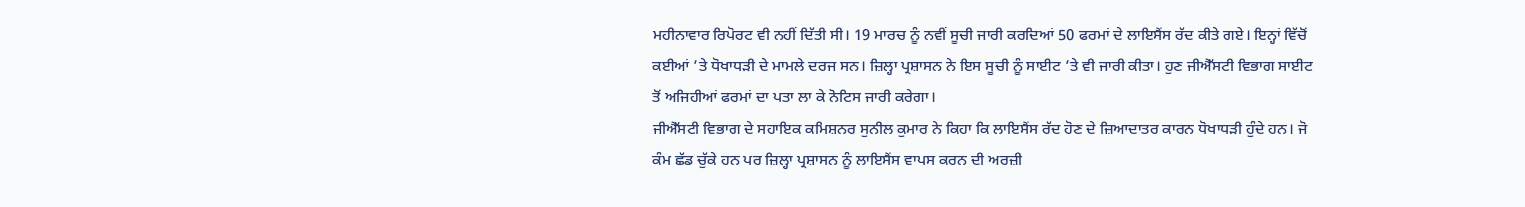ਮਹੀਨਾਵਾਰ ਰਿਪੋਰਟ ਵੀ ਨਹੀਂ ਦਿੱਤੀ ਸੀ। 19 ਮਾਰਚ ਨੂੰ ਨਵੀਂ ਸੂਚੀ ਜਾਰੀ ਕਰਦਿਆਂ 50 ਫਰਮਾਂ ਦੇ ਲਾਇਸੈਂਸ ਰੱਦ ਕੀਤੇ ਗਏ। ਇਨ੍ਹਾਂ ਵਿੱਚੋਂ ਕਈਆਂ ’ਤੇ ਧੋਖਾਧੜੀ ਦੇ ਮਾਮਲੇ ਦਰਜ ਸਨ। ਜ਼ਿਲ੍ਹਾ ਪ੍ਰਸ਼ਾਸਨ ਨੇ ਇਸ ਸੂਚੀ ਨੂੰ ਸਾਈਟ ’ਤੇ ਵੀ ਜਾਰੀ ਕੀਤਾ। ਹੁਣ ਜੀਐੱਸਟੀ ਵਿਭਾਗ ਸਾਈਟ ਤੋਂ ਅਜਿਹੀਆਂ ਫਰਮਾਂ ਦਾ ਪਤਾ ਲਾ ਕੇ ਨੋਟਿਸ ਜਾਰੀ ਕਰੇਗਾ।
ਜੀਐੱਸਟੀ ਵਿਭਾਗ ਦੇ ਸਹਾਇਕ ਕਮਿਸ਼ਨਰ ਸੁਨੀਲ ਕੁਮਾਰ ਨੇ ਕਿਹਾ ਕਿ ਲਾਇਸੈਂਸ ਰੱਦ ਹੋਣ ਦੇ ਜ਼ਿਆਦਾਤਰ ਕਾਰਨ ਧੋਖਾਧੜੀ ਹੁੰਦੇ ਹਨ। ਜੋ ਕੰਮ ਛੱਡ ਚੁੱਕੇ ਹਨ ਪਰ ਜ਼ਿਲ੍ਹਾ ਪ੍ਰਸ਼ਾਸਨ ਨੂੰ ਲਾਇਸੈਂਸ ਵਾਪਸ ਕਰਨ ਦੀ ਅਰਜ਼ੀ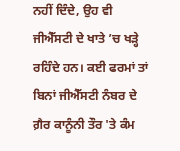ਨਹੀਂ ਦਿੰਦੇ, ਉਹ ਵੀ ਜੀਐੱਸਟੀ ਦੇ ਖਾਤੇ ’ਚ ਖੜ੍ਹੇ ਰਹਿੰਦੇ ਹਨ। ਕਈ ਫਰਮਾਂ ਤਾਂ ਬਿਨਾਂ ਜੀਐੱਸਟੀ ਨੰਬਰ ਦੇ ਗ਼ੈਰ ਕਾਨੂੰਨੀ ਤੌਰ 'ਤੇ ਕੰਮ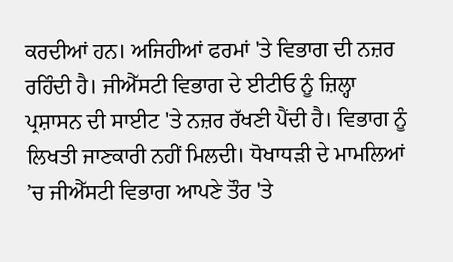ਕਰਦੀਆਂ ਹਨ। ਅਜਿਹੀਆਂ ਫਰਮਾਂ 'ਤੇ ਵਿਭਾਗ ਦੀ ਨਜ਼ਰ ਰਹਿੰਦੀ ਹੈ। ਜੀਐੱਸਟੀ ਵਿਭਾਗ ਦੇ ਈਟੀਓ ਨੂੰ ਜ਼ਿਲ੍ਹਾ ਪ੍ਰਸ਼ਾਸਨ ਦੀ ਸਾਈਟ 'ਤੇ ਨਜ਼ਰ ਰੱਖਣੀ ਪੈਂਦੀ ਹੈ। ਵਿਭਾਗ ਨੂੰ ਲਿਖਤੀ ਜਾਣਕਾਰੀ ਨਹੀਂ ਮਿਲਦੀ। ਧੋਖਾਧੜੀ ਦੇ ਮਾਮਲਿਆਂ ’ਚ ਜੀਐੱਸਟੀ ਵਿਭਾਗ ਆਪਣੇ ਤੌਰ 'ਤੇ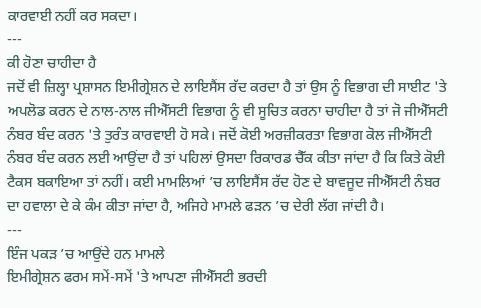ਕਾਰਵਾਈ ਨਹੀਂ ਕਰ ਸਕਦਾ।
---
ਕੀ ਹੋਣਾ ਚਾਹੀਦਾ ਹੈ
ਜਦੋਂ ਵੀ ਜ਼ਿਲ੍ਹਾ ਪ੍ਰਸ਼ਾਸਨ ਇਮੀਗ੍ਰੇਸ਼ਨ ਦੇ ਲਾਇਸੈਂਸ ਰੱਦ ਕਰਦਾ ਹੈ ਤਾਂ ਉਸ ਨੂੰ ਵਿਭਾਗ ਦੀ ਸਾਈਟ 'ਤੇ ਅਪਲੋਡ ਕਰਨ ਦੇ ਨਾਲ-ਨਾਲ ਜੀਐੱਸਟੀ ਵਿਭਾਗ ਨੂੰ ਵੀ ਸੂਚਿਤ ਕਰਨਾ ਚਾਹੀਦਾ ਹੈ ਤਾਂ ਜੋ ਜੀਐੱਸਟੀ ਨੰਬਰ ਬੰਦ ਕਰਨ 'ਤੇ ਤੁਰੰਤ ਕਾਰਵਾਈ ਹੋ ਸਕੇ। ਜਦੋਂ ਕੋਈ ਅਰਜ਼ੀਕਰਤਾ ਵਿਭਾਗ ਕੋਲ ਜੀਐੱਸਟੀ ਨੰਬਰ ਬੰਦ ਕਰਨ ਲਈ ਆਉਂਦਾ ਹੈ ਤਾਂ ਪਹਿਲਾਂ ਉਸਦਾ ਰਿਕਾਰਡ ਚੈੱਕ ਕੀਤਾ ਜਾਂਦਾ ਹੈ ਕਿ ਕਿਤੇ ਕੋਈ ਟੈਕਸ ਬਕਾਇਆ ਤਾਂ ਨਹੀਂ। ਕਈ ਮਾਮਲਿਆਂ ’ਚ ਲਾਇਸੈਂਸ ਰੱਦ ਹੋਣ ਦੇ ਬਾਵਜੂਦ ਜੀਐੱਸਟੀ ਨੰਬਰ ਦਾ ਹਵਾਲਾ ਦੇ ਕੇ ਕੰਮ ਕੀਤਾ ਜਾਂਦਾ ਹੈ, ਅਜਿਹੇ ਮਾਮਲੇ ਫੜਨ ’ਚ ਦੇਰੀ ਲੱਗ ਜਾਂਦੀ ਹੈ।
---
ਇੰਜ ਪਕੜ ’ਚ ਆਉਂਦੇ ਹਨ ਮਾਮਲੇ
ਇਮੀਗ੍ਰੇਸ਼ਨ ਫਰਮ ਸਮੇਂ-ਸਮੇਂ 'ਤੇ ਆਪਣਾ ਜੀਐੱਸਟੀ ਭਰਦੀ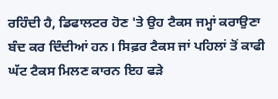ਰਹਿੰਦੀ ਹੈ, ਡਿਫਾਲਟਰ ਹੋਣ 'ਤੇ ਉਹ ਟੈਕਸ ਜਮ੍ਹਾਂ ਕਰਾਉਣਾ ਬੰਦ ਕਰ ਦਿੰਦੀਆਂ ਹਨ। ਸਿਫ਼ਰ ਟੈਕਸ ਜਾਂ ਪਹਿਲਾਂ ਤੋਂ ਕਾਫੀ ਘੱਟ ਟੈਕਸ ਮਿਲਣ ਕਾਰਨ ਇਹ ਫੜੇ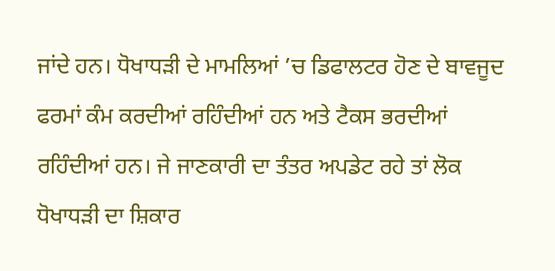ਜਾਂਦੇ ਹਨ। ਧੋਖਾਧੜੀ ਦੇ ਮਾਮਲਿਆਂ ’ਚ ਡਿਫਾਲਟਰ ਹੋਣ ਦੇ ਬਾਵਜੂਦ ਫਰਮਾਂ ਕੰਮ ਕਰਦੀਆਂ ਰਹਿੰਦੀਆਂ ਹਨ ਅਤੇ ਟੈਕਸ ਭਰਦੀਆਂ ਰਹਿੰਦੀਆਂ ਹਨ। ਜੇ ਜਾਣਕਾਰੀ ਦਾ ਤੰਤਰ ਅਪਡੇਟ ਰਹੇ ਤਾਂ ਲੋਕ ਧੋਖਾਧੜੀ ਦਾ ਸ਼ਿਕਾਰ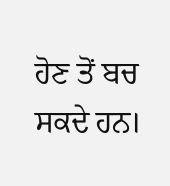ਹੋਣ ਤੋਂ ਬਚ ਸਕਦੇ ਹਨ।